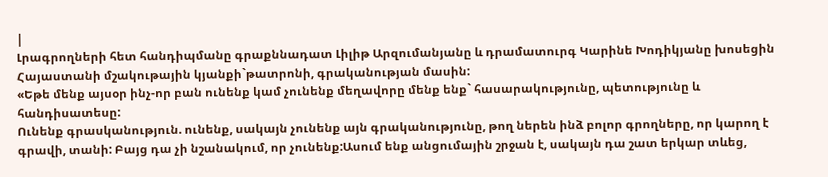|
Լրագրողների հետ հանդիպմանը գրաքննադատ Լիլիթ Արզումանյանը և դրամատուրգ Կարինե Խոդիկյանը խոսեցին Հայաստանի մշակութային կյանքի`թատրոնի, գրականության մասին:
«Եթե մենք այսօր ինչ-որ բան ունենք կամ չունենք մեղավորը մենք ենք` հասարակությունը, պետությունը և հանդիսատեսը:
Ունենք գրասկանություն. ունենք, սակայն չունենք այն գրականությունը, թող ներեն ինձ բոլոր գրողները, որ կարող է գրավի, տանի: Բայց դա չի նշանակում, որ չունենք:Ասում ենք անցումային շրջան է, սակայն դա շատ երկար տևեց,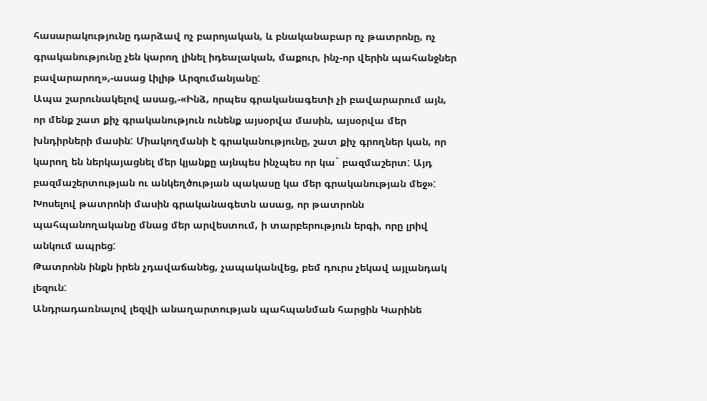հասարակությունը դարձավ ոչ բարոյական, և բնականաբար ոչ թատրոնը, ոչ գրականությունը չեն կարող լինել իդեալական, մաքուր, ինչ-որ վերին պահանջներ բավարարող»,-ասաց Լիլիթ Արզումանյանը:
Ապա շարունակելով ասաց,-«Ինձ, որպես գրականագետի չի բավարարում այն, որ մենք շատ քիչ գրականություն ունենք այսօրվա մասին, այսօրվա մեր խնդիրների մասին: Միակողմանի է գրականությունը, շատ քիչ գրողներ կան, որ կարող են ներկայացնել մեր կյանքը այնպես ինչպես որ կա` բազմաշերտ: Այդ բազմաշերտության ու անկեղծության պակասը կա մեր գրականության մեջ»:
Խոսելով թատրոնի մասին գրականագետն ասաց, որ թատրոնն պահպանողականը մնաց մեր արվեստում, ի տարբերություն երգի, որը լրիվ անկում ապրեց:
Թատրոնն ինքն իրեն չդավաճանեց, չապականվեց, բեմ դուրս չեկավ այլանդակ լեզուն:
Անդրադառնալով լեզվի անաղարտության պահպանման հարցին Կարինե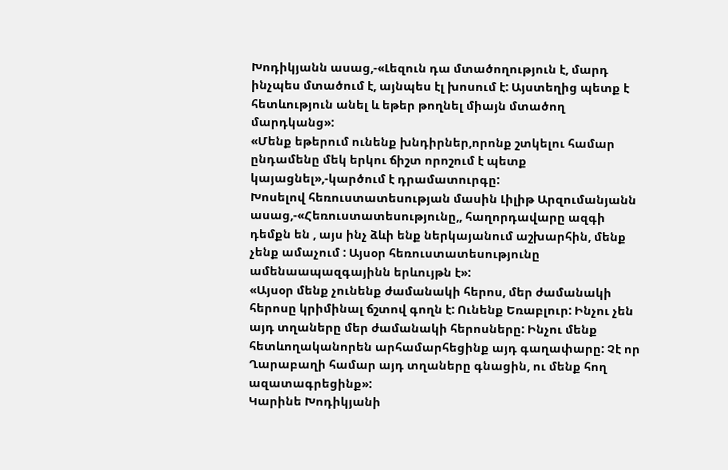Խոդիկյանն ասաց,-«Լեզուն դա մտածողություն է, մարդ ինչպես մտածում է, այնպես էլ խոսում է: Այստեղից պետք է հետևություն անել և եթեր թողնել միայն մտածող մարդկանց»:
«Մենք եթերում ունենք խնդիրներ,որոնք շտկելու համար ընդամենը մեկ երկու ճիշտ որոշում է պետք կայացնել»,-կարծում է դրամատուրգը:
Խոսելով հեռուստատեսության մասին Լիլիթ Արզումանյանն ասաց,-«Հեռուստատեսությունը,, հաղորդավարը ազգի դեմքն են , այս ինչ ձևի ենք ներկայանում աշխարհին, մենք չենք ամաչում : Այսօր հեռուստատեսությունը ամենաապազգայինն երևույթն է»:
«Այսօր մենք չունենք ժամանակի հերոս, մեր ժամանակի հերոսը կրիմինալ ճշտով գողն է: Ունենք Եռաբլուր: Ինչու չեն այդ տղաները մեր ժամանակի հերոսները: Ինչու մենք հետևողականորեն արհամարհեցինք այդ գաղափարը: Չէ որ Ղարաբաղի համար այդ տղաները գնացին, ու մենք հող ազատագրեցինք»:
Կարինե Խոդիկյանի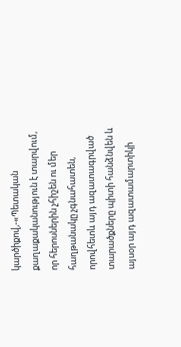կարծիքով,-«Պետական քաղաքականություն է տարվում, որ հերոսներին չհիշեն ու մեր հաղթանակը չգնահատեն, որովհետև այդ ազատագրված տարածքները պիտի հանձնվեն և այսօր այդ ազատամարտիկի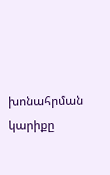խոնահրման կարիքը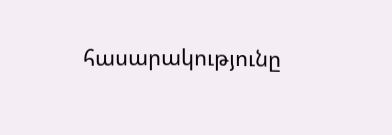հասարակությունը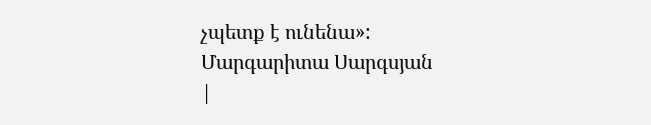չպետք է ունենա»:
Մարգարիտա Սարգսյան
|